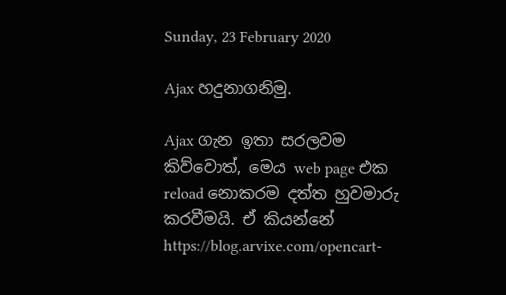Sunday, 23 February 2020

Ajax හදුනාගනිමු.

Ajax ගැන ඉතා සරලවම කිව්වොත්, මෙය web page එක reload නොකරම දත්ත හුවමාරු කරවීමයි. ඒ කියන්නේ
https://blog.arvixe.com/opencart-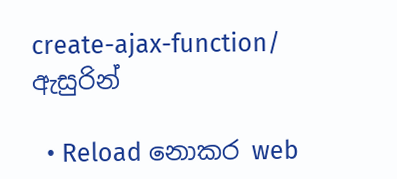create-ajax-function/ ඇසුරින්

  • Reload නොකර web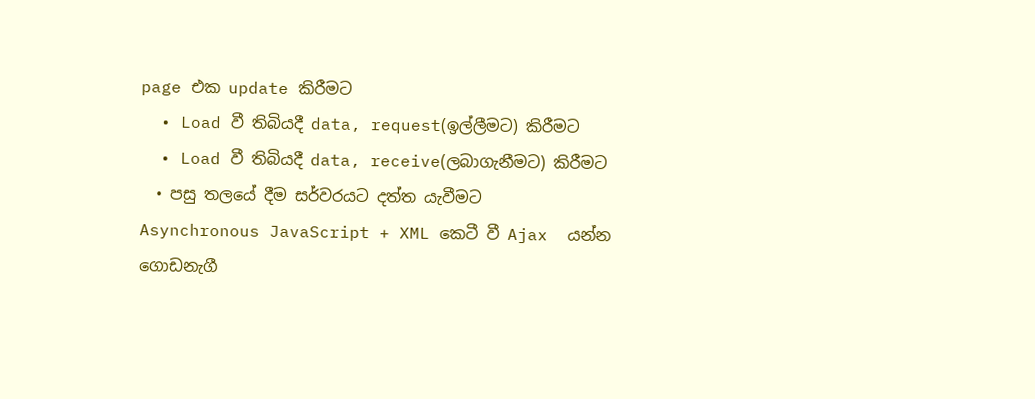page එක update කිරීමට
  • Load වී තිබියදී data, request(ඉල්ලීමට) කිරීමට
  • Load වී තිබියදී data, receive(ලබාගැනීමට) කිරීමට
  • පසු තලයේ දීම සර්වරයට දත්ත යැවීමට
Asynchronous JavaScript + XML කෙටී වී Ajax  යන්න ගොඩනැගී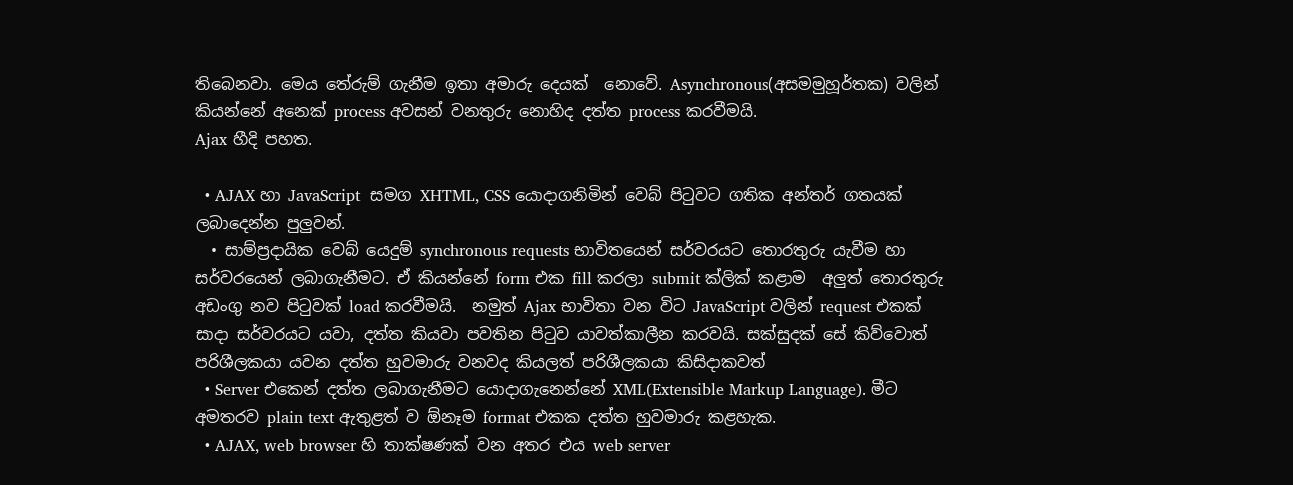තිබෙනවා. මෙය තේරුම් ගැනීම ඉතා අමාරු දෙයක්  නොවේ. Asynchronous(අසමමුහූර්තක) වලින් කියන්නේ අනෙක් process අවසන් වනතුරු නොහිද දත්ත process කරවීමයි.
Ajax හීදි පහත.

  • AJAX හා JavaScript  සමග XHTML, CSS යොදාගනිමින් වෙබ් පිටුවට ගතික අන්තර් ගතයක් ලබාදෙන්න පුලුවන්.
  • සාම්ප්‍රදායික වෙබ් යෙදුම් synchronous requests භාවිතයෙන් සර්වරයට තොරතුරු යැවීම හා සර්වරයෙන් ලබාගැනීමට. ඒ කියන්නේ form එක fill කරලා submit ක්ලික් කළාම  අලුත් තොරතුරු අඩංගු නව පිටුවක් load කරවීමයි.  නමුත් Ajax භාවිතා වන විට JavaScript වලින් request එකක් සාදා සර්වරයට යවා, දත්ත කියවා පවතින පිටුව යාවත්කාලීන කරවයි. සක්සුදක් සේ කිව්වොත් පරිශීලකයා යවන දත්ත හුවමාරු වනවද කියලත් පරිශීලකයා කිසිදාකවත්
  • Server එකෙන් දත්ත ලබාගැනීමට යොදාගැනෙන්නේ XML(Extensible Markup Language). මීට අමතරව plain text ඇතුළත් ව ඕනෑම format එකක දත්ත හුවමාරු කළහැක.
  • AJAX, web browser හි තාක්ෂණක් වන අතර එය web server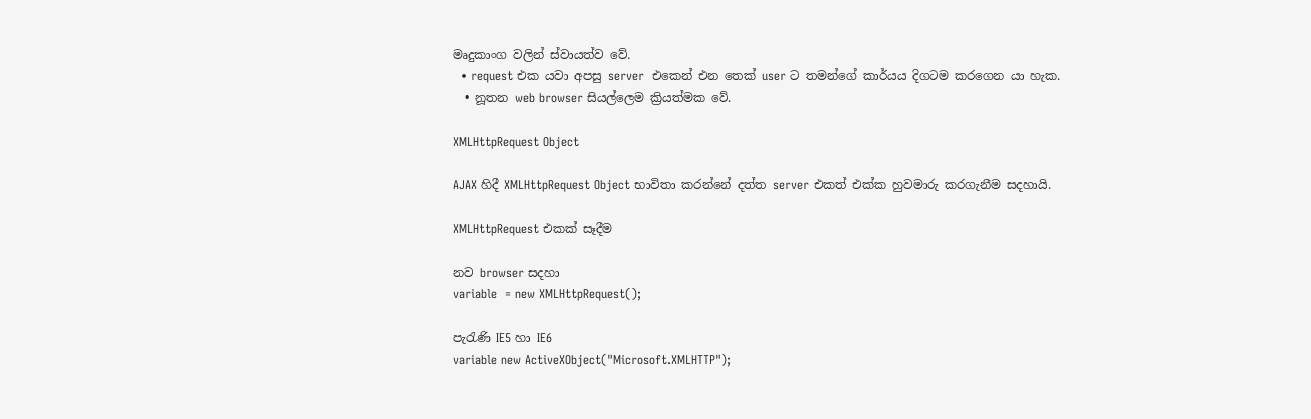මෘදුකාංග වලින් ස්වායත්ව වේ.
  • request එක යවා අපසු server  එකෙන් එන තෙක් user ට තමන්ගේ කාර්යය දිගටම කරගෙන යා හැක.
  • නූතන web browser සියල්ලෙම ක්‍රියත්මක වේ.

XMLHttpRequest Object

AJAX හිදී XMLHttpRequest Object භාවිතා කරන්නේ දත්ත server එකත් එක්ක හුවමාරු කරගැනීම සදහායි.

XMLHttpRequest එකක් සෑදීම

නව browser සදහා
variable  = new XMLHttpRequest();

පැරැණි IE5 හා IE6
variable new ActiveXObject("Microsoft.XMLHTTP");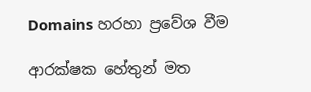Domains හරහා ප්‍රවේශ වීම

ආරක්ෂක හේතුන් මත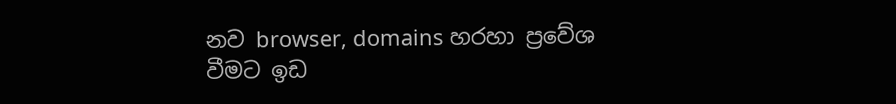නව browser, domains හරහා ප්‍රවේශ වීමට ඉඩ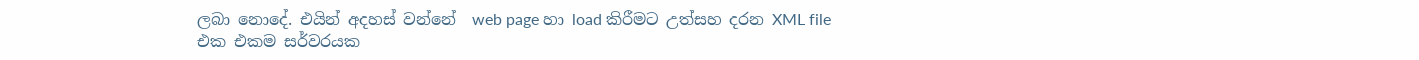ලබා නොදේ. එයින් අදහස් වන්නේ  web page හා load කිරීමට උත්සහ දරන XML file එක එකම සර්වරයක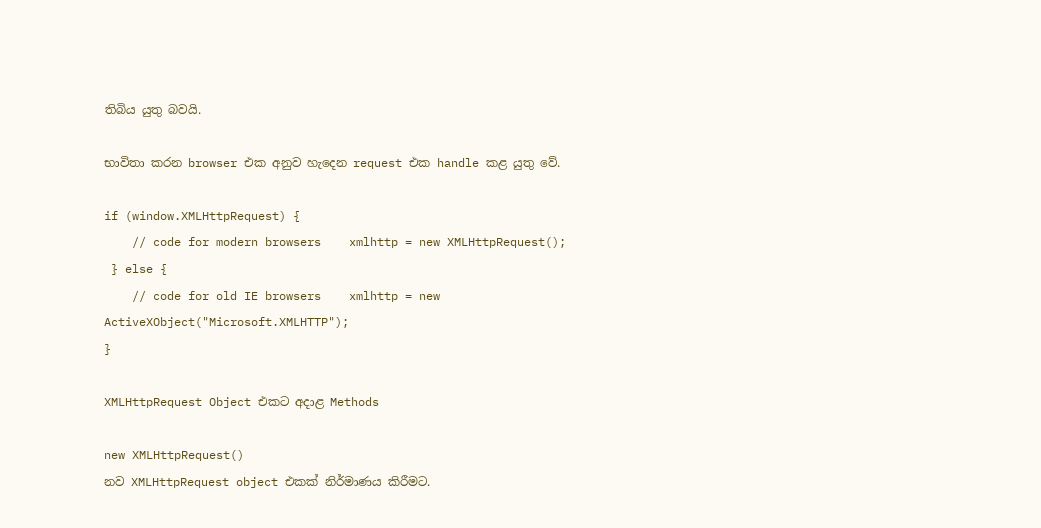තිබිය යුතු බවයි.

භාවිතා කරන browser එක අනුව හැදෙන request එක handle කළ යුතු වේ.

if (window.XMLHttpRequest) {
    // code for modern browsers    xmlhttp = new XMLHttpRequest();
 } else {
    // code for old IE browsers    xmlhttp = new ActiveXObject("Microsoft.XMLHTTP");
}

XMLHttpRequest Object එකට අදාළ Methods

new XMLHttpRequest()
නව XMLHttpRequest object එකක් නිර්මාණය කිරීමට.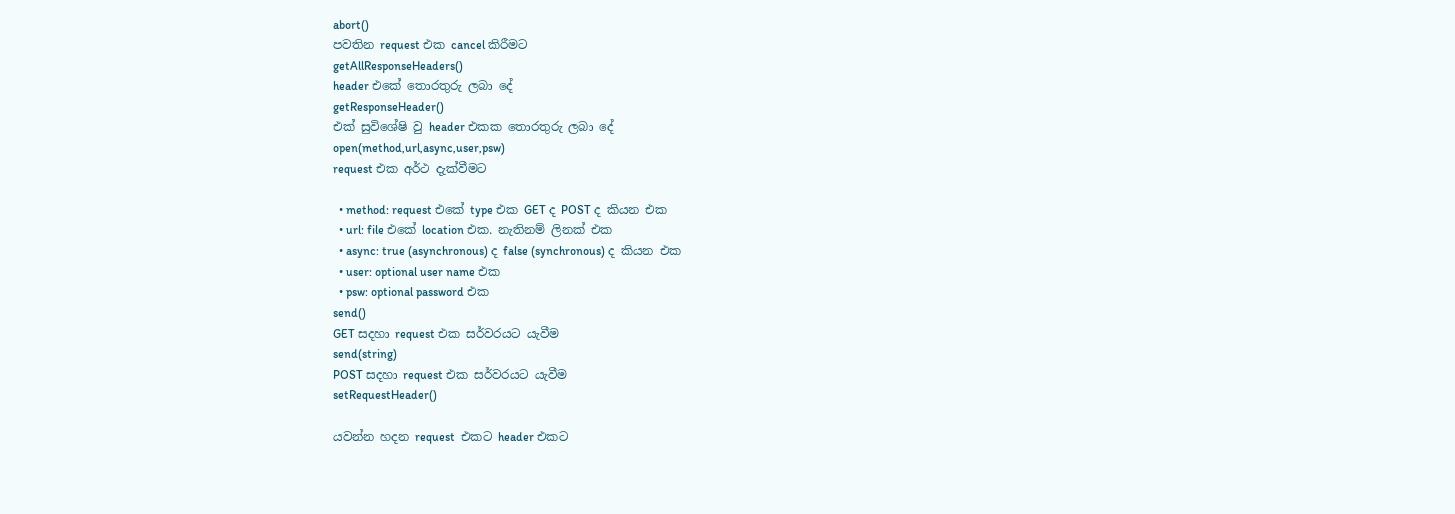abort()
පවතින request එක cancel කිරීමට
getAllResponseHeaders()
header එකේ තොරතුරු ලබා දේ
getResponseHeader()
එක් සුවිශේෂි වු header එකක තොරතුරු ලබා දේ
open(method,url,async,user,psw)
request එක අර්ථ දැක්වීමට

  • method: request එකේ type එක GET ද POST ද කියන එක
  • url: file එකේ location එක. නැතිනම් ලිනක් එක
  • async: true (asynchronous) ද false (synchronous) ද කියන එක
  • user: optional user name එක
  • psw: optional password එක
send()
GET සදහා request එක සර්වරයට යැවීම
send(string)
POST සදහා request එක සර්වරයට යැවීම
setRequestHeader()

යවන්න හදන request  එකට header එකට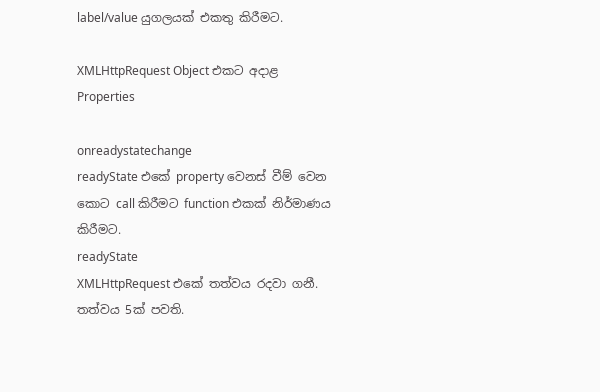label/value යුගලයක් එකතු කිරීමට.

XMLHttpRequest Object එකට අදාළ Properties

onreadystatechange
readyState එකේ property වෙනස් වීම් වෙන කොට call කිරීමට function එකක් නිර්මාණය කිරීමට.
readyState
XMLHttpRequest එකේ තත්වය රදවා ගනී. තත්වය 5ක් පවති.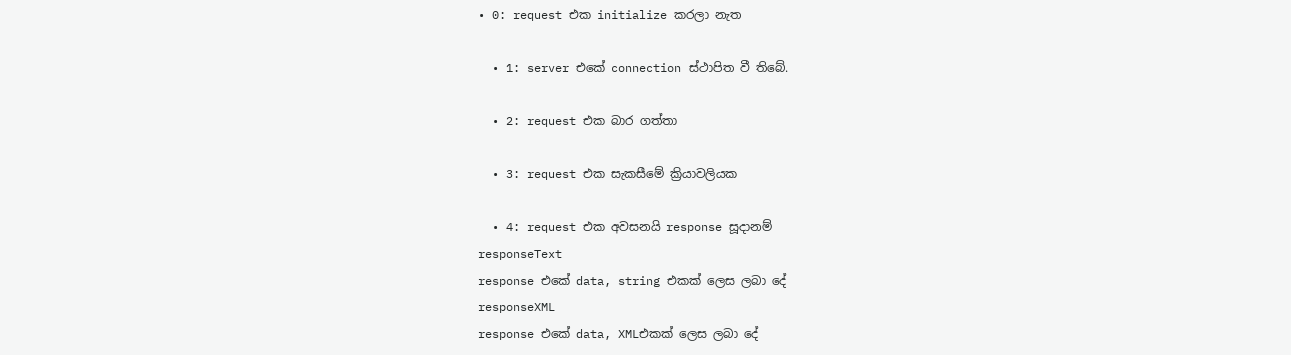• 0: request එක initialize කරලා නැත

  • 1: server එකේ connection ස්ථාපිත වී තිබේ.

  • 2: request එක බාර ගත්තා

  • 3: request එක සැකසීමේ ක්‍රියාවලියක

  • 4: request එක අවසනයි response සූදානම්
responseText
response එකේ data, string එකක් ලෙස ලබා දේ
responseXML
response එකේ data, XMLඑකක් ලෙස ලබා දේ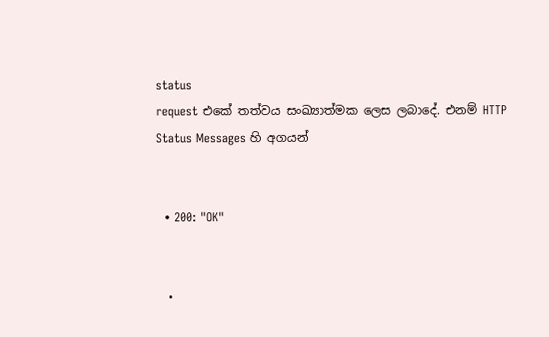status
request එකේ තත්වය සංඛ්‍යාත්මක ලෙස ලබාදේ. එනම් HTTP Status Messages හි අගයන්


  • 200: "OK"


  •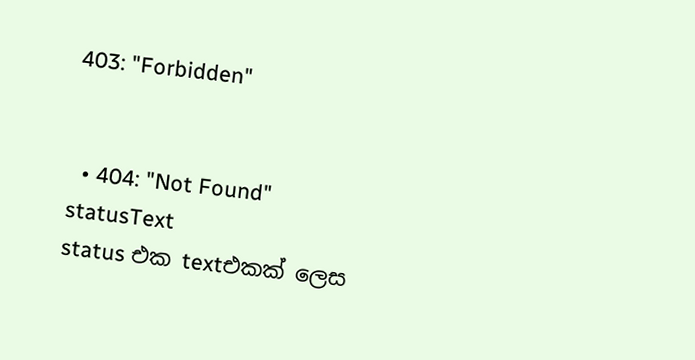403: "Forbidden"


  • 404: "Not Found"
statusText
status එක textඑකක් ලෙස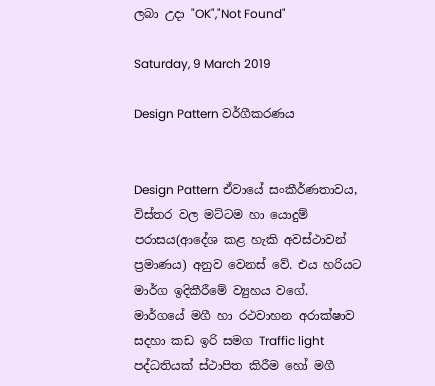ලබා උදා "OK","Not Found"

Saturday, 9 March 2019

Design Pattern වර්ගීකරණය


Design Pattern ඒවායේ සංකීර්ණතාවය, විස්තර වල මට්ටම හා යොදුම් පරාසය(ආදේශ කළ හැකි අවස්ථාවන් ප්‍රමාණය) අනුව වෙනස් වේ. එය හරියට මාර්ග ඉදිකීරීමේ ව්‍යුහය වගේ. මාර්ගයේ මගී හා රථවාහන අරාක්ෂාව  සදහා කඩ ඉරි සමග Traffic light පද්ධතියක් ස්ථාපිත කිරීම හෝ මගී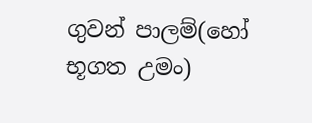ගුවන් පාලම්(හෝ භූගත උමං)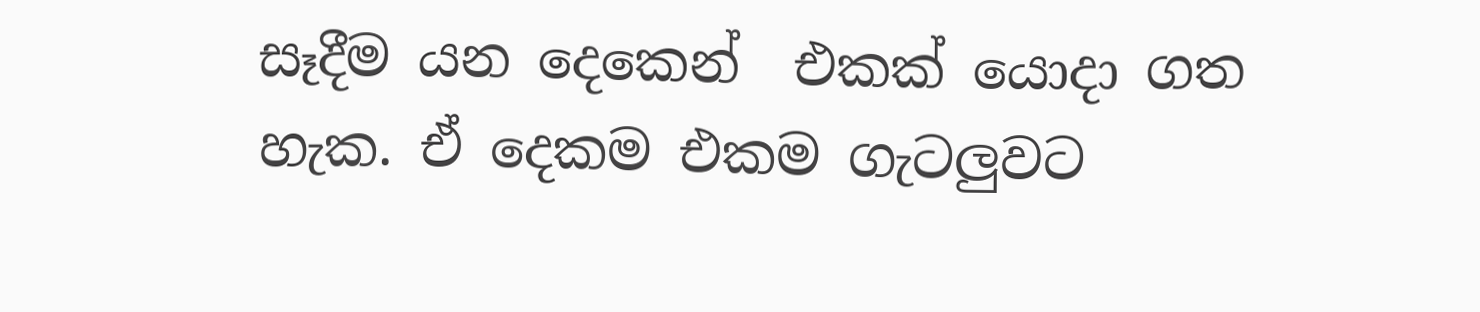සෑදීම යන දෙකෙන්  එකක් යොදා ගත හැක. ඒ දෙකම එකම ගැටලුවට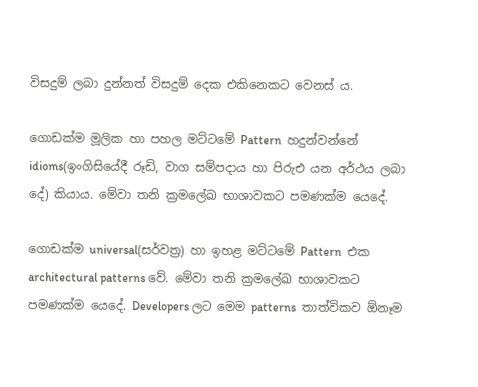විසදුම් ලබා දුන්නත් විසදුම් දෙක එකිනෙකට වෙනස් ය.

ගොඩක්ම මූලික හා පහල මට්ටමේ Pattern  හදුන්වන්නේ idioms(ඉංගිසියේදී රූඩි, වාග සම්පදාය හා පිරුඑ යන අර්ථය ලබා දේ) කියාය. මේවා තනි ක්‍රමලේඛ භාශාවකට පමණක්ම යෙදේ.

ගොඩක්ම universal(සර්වත්‍ර) හා ඉහළ මට්ටමේ Pattern  එක architectural patterns වේ. මේවා තනි ක්‍රමලේඛ භාශාවකට පමණක්ම යෙදේ. Developers ලට මෙම patterns  තාත්විකව ඕනෑම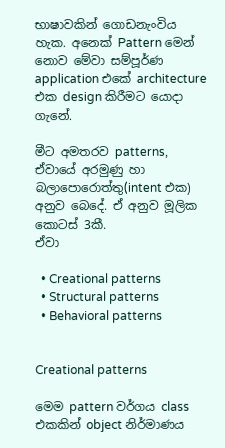භාෂාවකින් ගොඩනැංවිය හැක. අනෙක් Pattern මෙන් නොව මේවා සම්පූර්ණ application එකේ architecture  එක design කිරීමට යොදා ගැනේ.

මීට අමතරව patterns, ඒවායේ අරමුණු හා බලාපොරොත්තු(intent එක) අනුව බෙදේ. ඒ අනුව මූලික කොටස් 3කී.
ඒවා

  • Creational patterns
  • Structural patterns
  • Behavioral patterns


Creational patterns

මෙම pattern වර්ගය class එකකින් object නිර්මාණය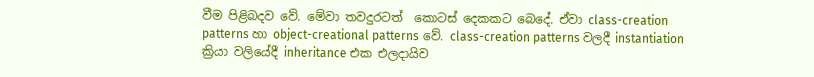වීම පිළිබදව වේ. මේවා තවදුරටත්  කොටස් දෙකකට බෙදේ. ඒවා class-creation patterns හා object-creational patterns වේ. class-creation patterns වලදී instantiation ක්‍රියා වලියේදී inheritance එක එලදායිව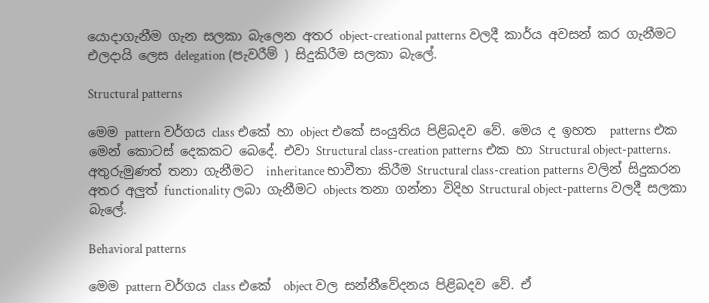යොදාගැනීම ගැන සලකා බැලෙන අතර object-creational patterns වලදී කාර්ය අවසන් කර ගැනීමට එලදායි ලෙස delegation (පැවරීම් ) සිදුකිරීම සලකා බැලේ.

Structural patterns

මෙම pattern වර්ගය class එකේ හා object එකේ සංයුතිය පිළිබදව වේ. මෙය ද ඉහත  patterns එක මෙන් කොටස් දෙකකට බෙදේ. එවා Structural class-creation patterns එක හා Structural object-patterns. අතුරුමුණත් තනා ගැනීමට  inheritance භාවීතා කිරීම Structural class-creation patterns වලින් සිදුකරන අතර අලුත් functionality ලබා ගැනීමට objects තනා ගන්නා විදිහ Structural object-patterns වලදී සලකා බැලේ.

Behavioral patterns

මෙම pattern වර්ගය class එකේ  object වල සන්නීවේදනය පිළිබදව වේ. ඒ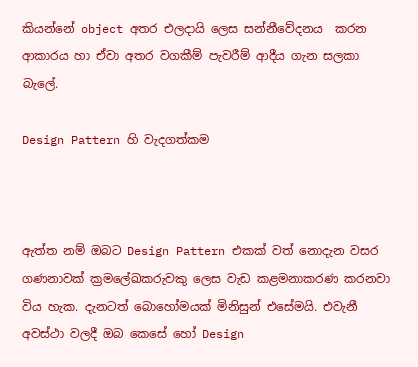කියන්නේ object අතර එලදායි ලෙස සන්නීවේදනය  කරන ආකාරය හා ඒවා අතර වගකීම් පැවරීම් ආදීය ගැන සලකා බැලේ.

Design Pattern හි වැදගත්කම



ඇත්ත නම් ඔබට Design Pattern එකක් වත් නොදැන වසර ගණනාවක් ක්‍රමලේඛකරුවකු ලෙස වැඩ කළමනාකරණ කරනවා විය හැක. දැනටත් බොහෝමයක් මිනිසුන් එසේමයි. එවැනී අවස්ථා වලදී ඔබ කෙසේ හෝ Design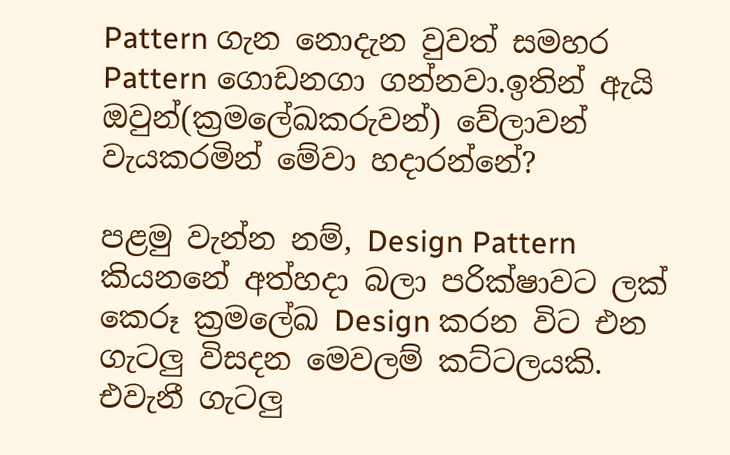Pattern ගැන නොදැන වුවත් සමහර Pattern ගොඩනගා ගන්නවා.ඉතින් ඇයි ඔවුන්(ක්‍රමලේඛකරුවන්) වේලාවන් වැයකරමින් මේවා හදාරන්නේ?

පළමු වැන්න නම්, Design Pattern කියනනේ අත්හදා බලා පරික්ෂාවට ලක් කෙරූ ක්‍රමලේඛ Design කරන විට එන ගැටලු විසදන මෙවලම් කට්ටලයකි. එවැනී ගැටලු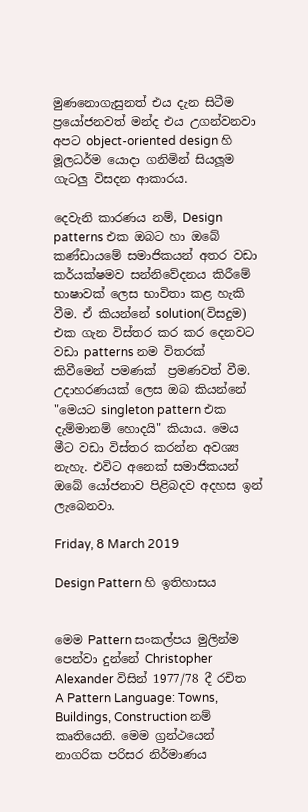මුණනොගැසුනත් එය දැන සිටීම ප්‍රයෝජනවත් මන්ද එය උගන්වනවා අපට object-oriented design හි මූලධර්ම යොදා ගනිමින් සියලූම ගැටලු විසදන ආකාරය.

දෙවැනි කාරණය නම්, Design patterns එක ඔබට හා ඔබේ කණ්ඩායමේ සමාජිකයන් අතර වඩා කර්යක්ෂමව සන්නිවේදනය කිරීමේ භාෂාවක් ලෙස භාවිතා කළ හැකි වීම. ඒ කියන්නේ solution(විසදුම) එක ගැන විස්තර කර කර දෙනවට වඩා patterns නම විතරක් කිවීමෙන් පමණක්  ප්‍රමණවත් වීම.
උදාහරණයක් ලෙස ඔබ කියන්නේ "මෙයට singleton pattern එක දැම්මානම් හොදයි" කියාය. මෙය මීට වඩා විස්තර කරන්න අවශ්‍ය නැහැ. එවිට අනෙක් සමාජිකයන් ඔබේ යෝජනාව පිළිබදව අදහස ඉන් ලැබෙනවා.

Friday, 8 March 2019

Design Pattern හි ඉතිහාසය


මෙම Pattern සංකල්පය මුලින්ම පෙන්වා දුන්නේ Christopher Alexander විසින් 1977/78 දී රචිත A Pattern Language: Towns, Buildings, Construction නම් කෘතියෙනි. මෙම ග්‍රන්ථයෙන් නාගරික පරිසර නිර්මාණය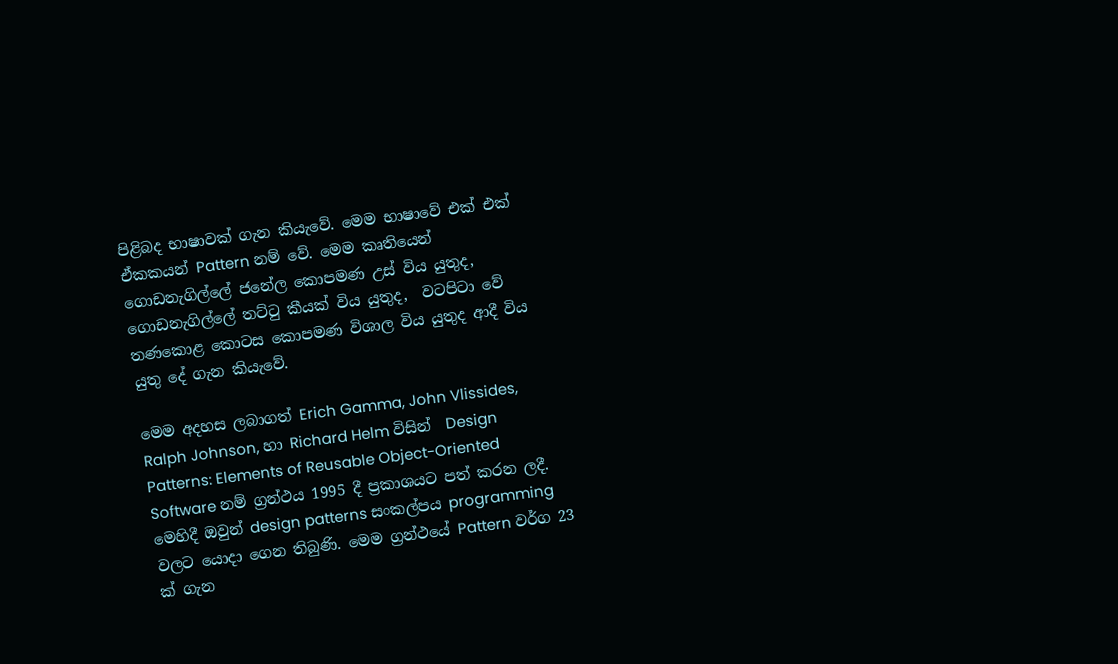පිළිබද භාෂාවක් ගැන කියැවේ. මෙම භාෂාවේ එක් එක් ඒකකයන් Pattern නම් වේ. මෙම කෘතියෙන් ගොඩනැගිල්ලේ ජනේල කොපමණ උස් විය යුතුද, ගොඩනැගිල්ලේ තට්ටු කීයක් විය යුතුද,  වටපිටා වේ තණකොළ කොටස කොපමණ විශාල විය යුතුද ආදී විය යුතු දේ ගැන කියැවේ.

මෙම අදහස ලබාගත් Erich Gamma, John Vlissides, Ralph Johnson, හා Richard Helm විසින්  Design Patterns: Elements of Reusable Object-Oriented Software නම් ග්‍රන්ථය 1995 දී ප්‍රකාශයට පත් කරන ලදී. මෙහිදී ඔවුන් design patterns සංකල්පය programming වලට යොදා ගෙන තිබුණි. මෙම ග්‍රන්ථයේ Pattern වර්ග 23 ක් ගැන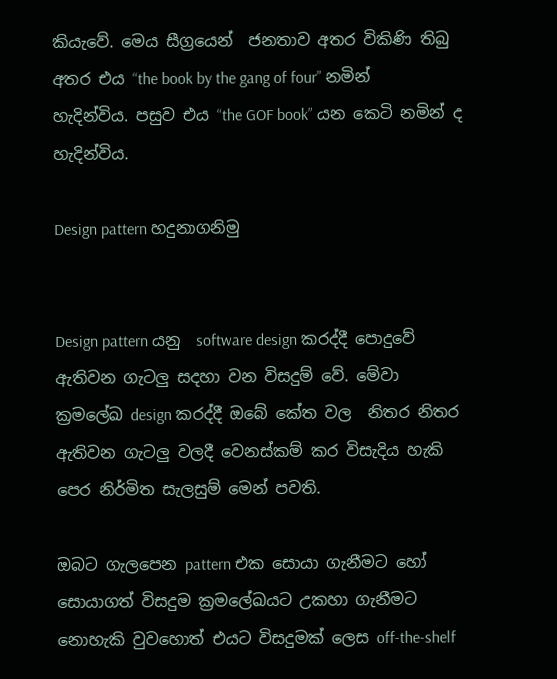කියැවේ. මෙය සීග්‍රයෙන්  ජනතාව අතර විකිණි තිබු අතර එය “the book by the gang of four” නමින් හැදින්විය. පසුව එය “the GOF book” යන කෙටි නමින් ද හැදින්විය.

Design pattern හදුනාගනිමු


Design pattern යනු  software design කරද්දී පොදුවේ ඇතිවන ගැටලු සදහා වන විසදුම් වේ. මේවා  ක්‍රමලේඛ design කරද්දී ඔබේ කේත වල  නිතර නිතර ඇතිවන ගැටලු වලදී වෙනස්කම් කර විසැදිය හැකි පෙර නිර්මිත සැලසුම් මෙන් පවති.

ඔබට ගැලපෙන pattern එක සොයා ගැනීමට හෝ සොයාගත් විසදුම ක්‍රමලේඛයට උකහා ගැනීමට නොහැකි වුවහොත් එයට විසදුමක් ලෙස off-the-shelf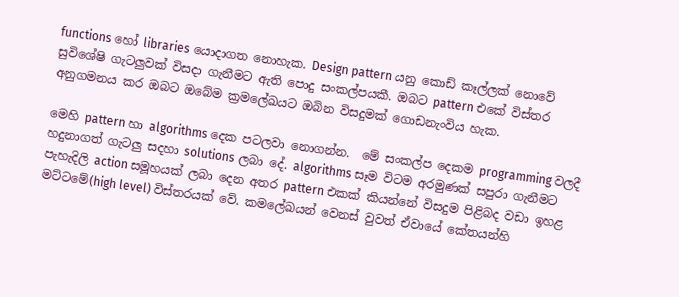functions හෝ libraries යොදාගත නොහැක. Design pattern යනු කොඩ් කෑල්ලක් නොවේ සුවිශේෂි ගැටලුවක් විසදා ගැනීමට ඇති පොදු සංකල්පයකී. ඔබට pattern එකේ විස්තර අනුගමනය කර ඔබට ඔබේම ක්‍රමලේඛයට ඔබින විසදුමක් ගොඩනැංවිය හැක.

මෙහි pattern හා algorithms දෙක පටලවා නොගන්න.  මේ සංකල්ප දෙකම programming වලදී හදුනාගත් ගැටලු සදහා solutions ලබා දේ. algorithms සෑම විටම අරමුණක් සපුරා ගැනීමට පැහැදිලි action සමූහයක් ලබා දෙන අතර pattern එකක් කියන්නේ විසදුම පිළිබද වඩා ඉහළ මට්ටමේ(high level) විස්තරයක් වේ. කමලේඛයන් වෙනස් වුවත් ඒවායේ කේතයන්හි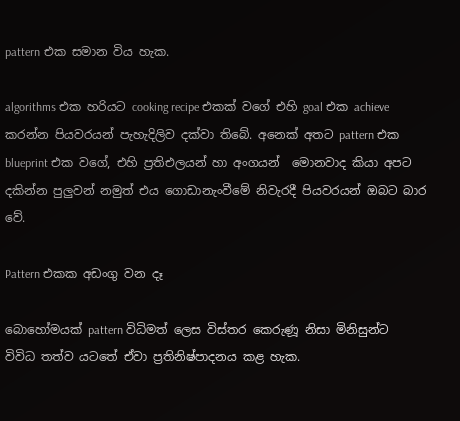pattern එක සමාන විය හැක.

algorithms එක හරියට cooking recipe එකක් වගේ එහි goal එක achieve කරන්න පියවරයන් පැහැදිලිව දක්වා තිබේ. අනෙක් අතට pattern එක blueprint එක වගේ, එහි ප්‍රතිඑලයන් හා අංගයන්  මොනවාද කියා අපට දකින්න පුලුවන් නමුත් එය ගොඩානැංවීමේ නිවැරදී පියවරයන් ඔබට බාර වේ.

Pattern එකක අඩංගු වන දෑ

බොහෝමයක් pattern විධිමත් ලෙස විස්තර කෙරුණූ නිසා මිනිසුන්ට විවිධ තත්ව යටතේ ඒවා ප්‍රතිනිෂ්පාදනය කළ හැක.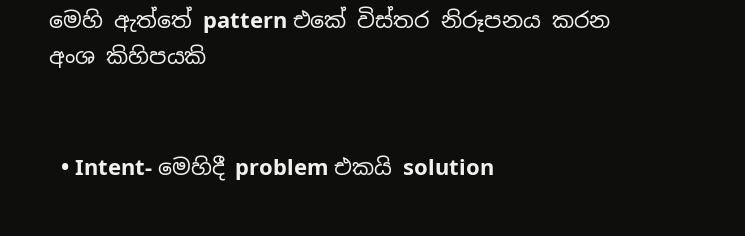මෙහි ඇත්තේ pattern එකේ විස්තර නිරූපනය කරන අංශ කිහිපයකි


  • Intent- මෙහිදී problem එකයි solution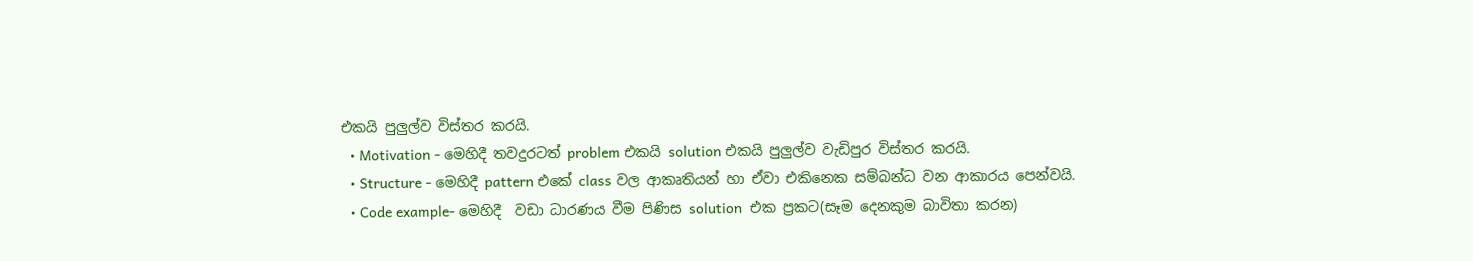එකයි පුලුල්ව විස්තර කරයි.
  • Motivation - මෙහිදී තවදුරටත් problem එකයි solution එකයි පුලුල්ව වැඩිපුර විස්තර කරයි.
  • Structure - මෙහිදී pattern එකේ class වල ආකෘතියන් හා ඒවා එකිනෙක සම්බන්ධ වන ආකාරය පෙන්වයි.
  • Code example- මෙහිදී  වඩා ධාරණය වීම පිණිස solution  එක ප්‍රකට(සෑම දෙනකුම බාවිතා කරන)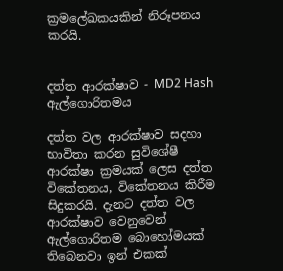ක්‍රමලේඛකයකින් නිරූපනය කරයි.


දත්ත ආරක්ෂාව - MD2 Hash ඇල්ගොරිතමය

දත්ත වල ආරක්ෂාව සදහා භාවිතා කරන සුවිශේෂී ආරක්ෂා ක්‍රමයක් ලෙස දත්ත විකේතනය, විකේතනය කිරීම සිදුකරයි. දැනට දත්ත වල ආරක්ෂාව වෙනුවෙන්  ඇල්ගොරිතම බොහෝමයක් තිබෙනවා ඉන් එකක්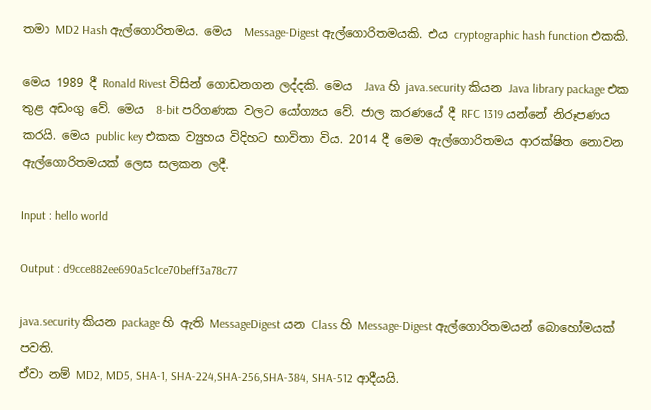තමා MD2 Hash ඇල්ගොරිතමය. මෙය  Message-Digest ඇල්ගොරිතමයකි. එය cryptographic hash function එකකි.

මෙය 1989 දී Ronald Rivest විසින් ගොඩනගන ලද්දකි. මෙය  Java හි java.security කියන Java library package එක තුළ අඩංගු වේ. මෙය  8-bit පරිගණක වලට යෝග්‍යය වේ. ජාල කරණයේ දී RFC 1319 යන්නේ නිරූපණය කරයි. මෙය public key එකක ව්‍යුහය විදිහට භාවිතා විය. 2014 දී මෙම ඇල්ගොරිතමය ආරක්ෂිත නොවන ඇල්ගොරිතමයක් ලෙස සලකන ලදී.

Input : hello world

Output : d9cce882ee690a5c1ce70beff3a78c77

java.security කියන package හි ඇති MessageDigest යන Class හි Message-Digest ඇල්ගොරිතමයන් බොහෝමයක් පවති.
ඒවා නම් MD2, MD5, SHA-1, SHA-224,SHA-256,SHA-384, SHA-512 ආදීයයි.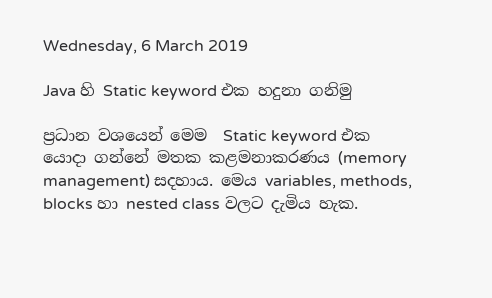Wednesday, 6 March 2019

Java හි Static keyword එක හදුනා ගනිමු

ප්‍රධාන වශයෙන් මෙම  Static keyword එක යොදා ගන්නේ මතක කළමනාකරණය (memory management) සදහාය. මෙය variables, methods, blocks හා nested class වලට දැමිය හැක.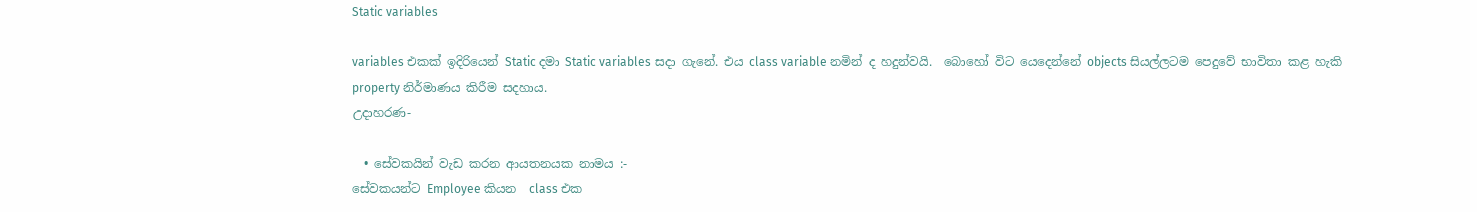Static variables

variables එකක් ඉදිරියෙන් Static දමා Static variables සදා ගැනේ. එය class variable නමින් ද හදුන්වයි.  බොහෝ විට යෙදෙන්නේ objects සියල්ලටම පෙදුවේ භාවිතා කළ හැකි property නිර්මාණය කිරීම සදහාය.
උදාහරණ-

  • සේවකයින් වැඩ කරන ආයතනයක නාමය :-
සේවකයන්ට Employee කියන  class එක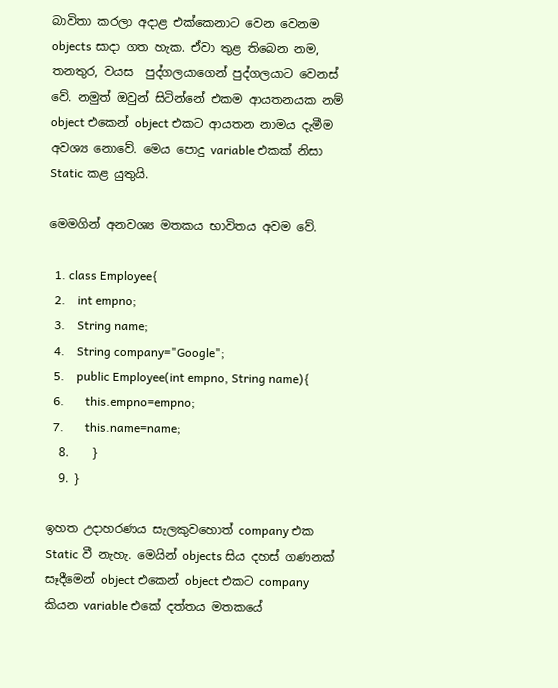බාවිතා කරලා අදාළ එක්කෙනාට වෙන වෙනම objects සාදා ගත හැක. ඒවා තුළ තිබෙන නම, තනතුර, වයස  පුද්ගලයාගෙන් පුද්ගලයාට වෙනස් වේ. නමුත් ඔවුන් සිටින්නේ එකම ආයතනයක නම් object එකෙන් object එකට ආයතන නාමය දැමීම අවශ්‍ය නොවේ. මෙය පොදු variable එකක් නිසා Static කළ යුතුයි.

මෙමගින් අනවශ්‍ය මතකය භාවිතය අවම වේ.

  1. class Employee{
  2.    int empno;
  3.    String name;
  4.    String company="Google";
  5.    public Employee(int empno, String name){
  6.       this.empno=empno;
  7.       this.name=name;
  8.    }
  9. }

ඉහත උදාහරණය සැලකුවහොත් company එක Static වී නැහැ. මෙයින් objects සිය දහස් ගණනක් සෑදීමෙන් object එකෙන් object එකට company කියන variable එකේ දත්තය මතකයේ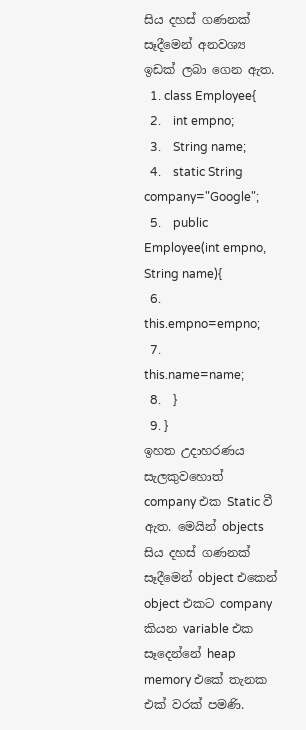සිය දහස් ගණනක් සෑදීමෙන් අනවශ්‍ය ඉඩක් ලබා ගෙන ඇත.
  1. class Employee{
  2.    int empno;
  3.    String name;
  4.    static String company="Google";
  5.    public Employee(int empno, String name){
  6.       this.empno=empno;
  7.       this.name=name;
  8.    }
  9. }
ඉහත උදාහරණය සැලකුවහොත් company එක Static වී ඇත. මෙයින් objects සිය දහස් ගණනක් සෑදීමෙන් object එකෙන් object එකට company කියන variable එක සෑදෙන්නේ heap memory එකේ තැනක එක් වරක් පමණි.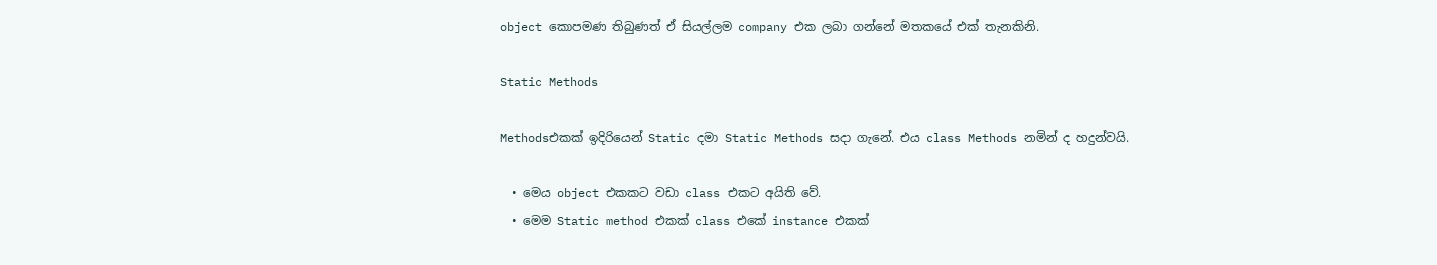object කොපමණ තිබුණත් ඒ සියල්ලම company එක ලබා ගන්නේ මතකයේ එක් තැනකිනි.

Static Methods

Methodsඑකක් ඉදිරියෙන් Static දමා Static Methods සදා ගැනේ. එය class Methods නමින් ද හදුන්වයි.

  • මෙය object එකකට වඩා class එකට අයිති වේ.
  • මෙම Static method එකක් class එකේ instance එකක්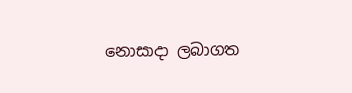නොසාදා ලබාගත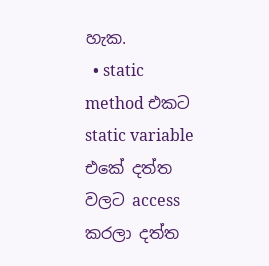හැක.
  • static method එකට static variable එකේ දත්ත වලට access කරලා දත්ත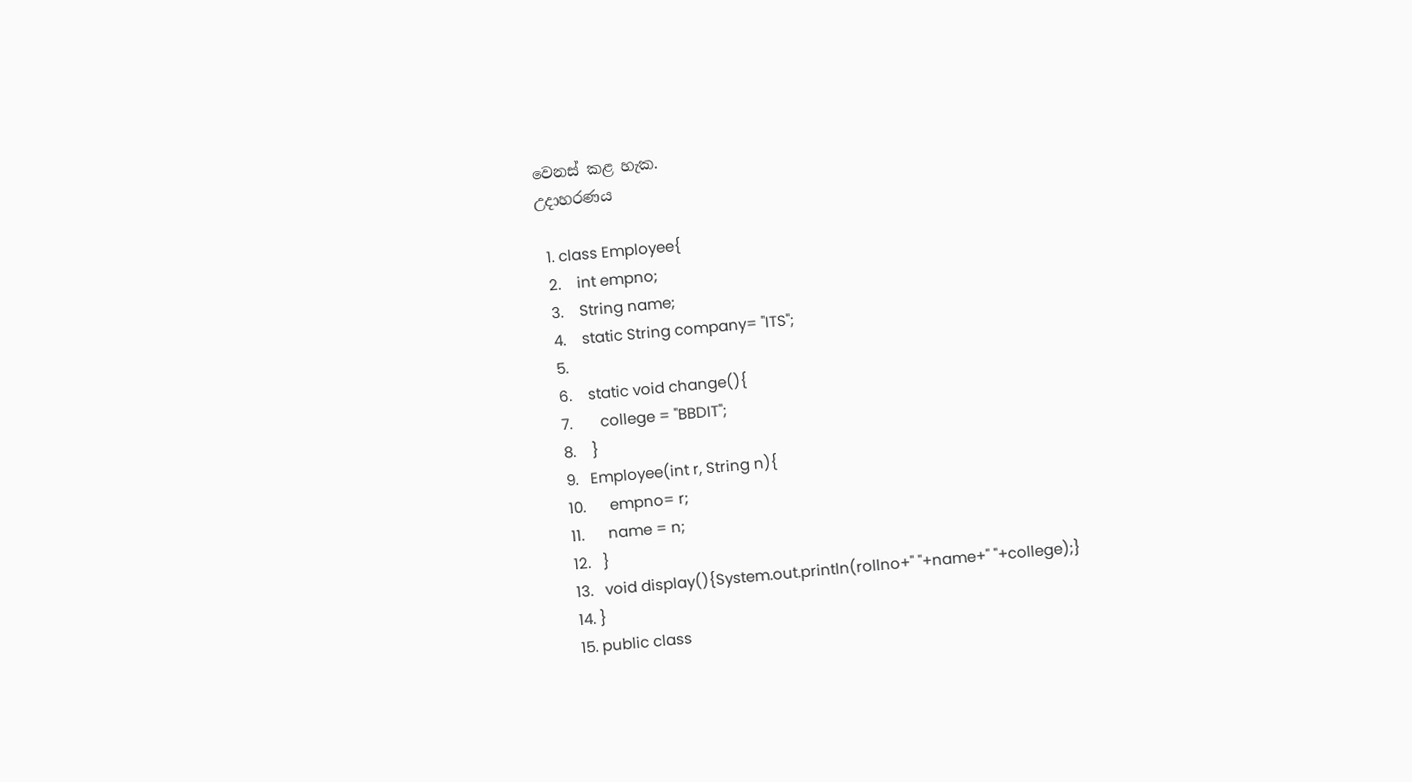වෙනස් කළ හැක.
උදාහරණය

  1. class Employee{
  2.    int empno;
  3.    String name;
  4.    static String company= "ITS";
  5.
  6.    static void change(){
  7.       college = "BBDIT";
  8.    }
  9.   Employee(int r, String n){
  10.      empno= r;
  11.      name = n;
  12.   }
  13.   void display(){System.out.println(rollno+" "+name+" "+college);}
  14. }
  15. public class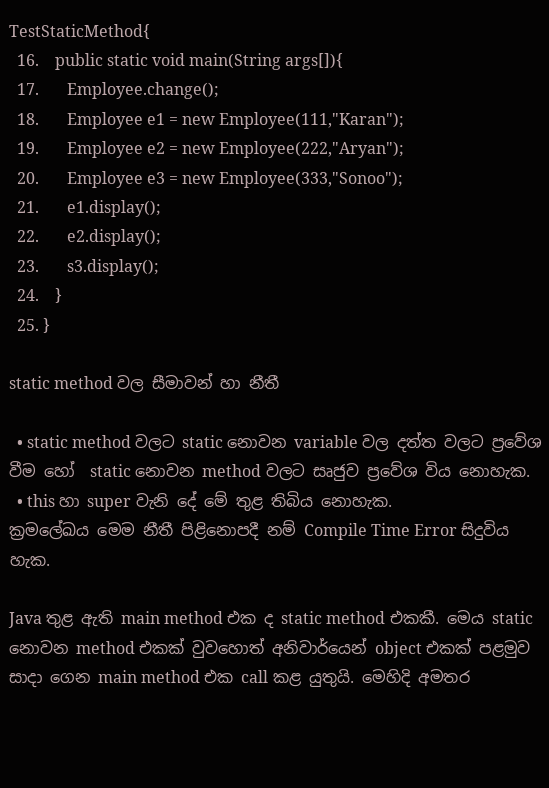TestStaticMethod{
  16.    public static void main(String args[]){
  17.       Employee.change();
  18.       Employee e1 = new Employee(111,"Karan");
  19.       Employee e2 = new Employee(222,"Aryan");
  20.       Employee e3 = new Employee(333,"Sonoo");
  21.       e1.display();
  22.       e2.display();
  23.       s3.display();
  24.    }
  25. }

static method වල සීමාවන් හා නීතී

  • static method වලට static නොවන variable වල දත්ත වලට ප්‍රවේශ වීම හෝ  static නොවන method වලට සෘජුව ප්‍රවේශ විය නොහැක.
  • this හා super වැනි දේ මේ තුළ තිබිය නොහැක.
ක්‍රමලේඛය මෙම නීතී පිළිනොපදී නම් Compile Time Error සිදුවිය හැක.

Java තුළ ඇති main method එක ද static method එකකී. මෙය static නොවන method එකක් වුවහොත් අනිවාර්යෙන් object එකක් පළමුව සාදා ගෙන main method එක call කළ යුතුයි. මෙහිදි අමතර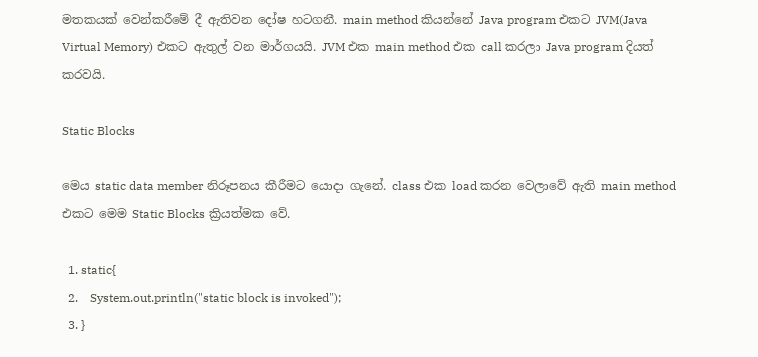මතකයක් වෙන්කරීමේ දී ඇතිවන දෝෂ හටගනී. main method කියන්නේ Java program එකට JVM(Java Virtual Memory) එකට ඇතුල් වන මාර්ගයයි. JVM එක main method එක call කරලා Java program දියත් කරවයි.

Static Blocks

මෙය static data member නිරූපනය කීරීමට යොදා ගැනේ. class එක load කරන වෙලාවේ ඇති main method එකට මෙම Static Blocks ක්‍රියත්මක වේ.

  1. static{
  2.    System.out.println("static block is invoked");
  3. }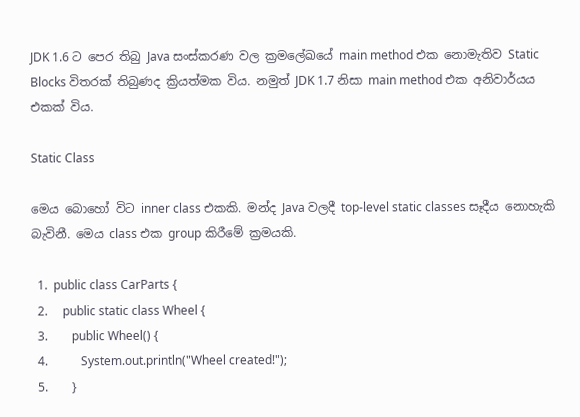JDK 1.6 ට පෙර තිබු Java සංස්කරණ වල ක්‍රමලේඛයේ main method එක නොමැතිව Static Blocks විතරක් තිබුණද ක්‍රියත්මක විය. නමුත් JDK 1.7 නිසා main method එක අනිවාර්යය එකක් විය.

Static Class

මෙය බොහෝ විට inner class එකකි. මන්ද Java වලදී top-level static classes සෑදීය නොහැකි බැවිනී. මෙය class එක group කිරීමේ ක්‍රමයකි.

  1.  public class CarParts {
  2.     public static class Wheel {
  3.        public Wheel() {
  4.           System.out.println("Wheel created!");
  5.        }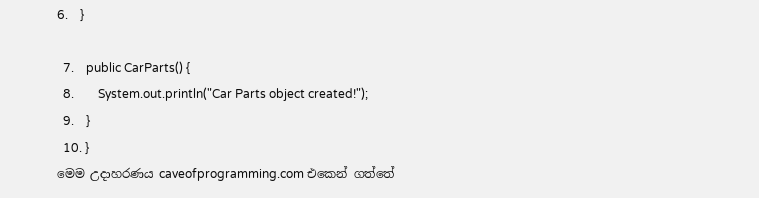6.    }

  7.    public CarParts() {
  8.        System.out.println("Car Parts object created!");
  9.    }
  10. }
මෙම උදාහරණය caveofprogramming.com එකෙන් ගත්තේ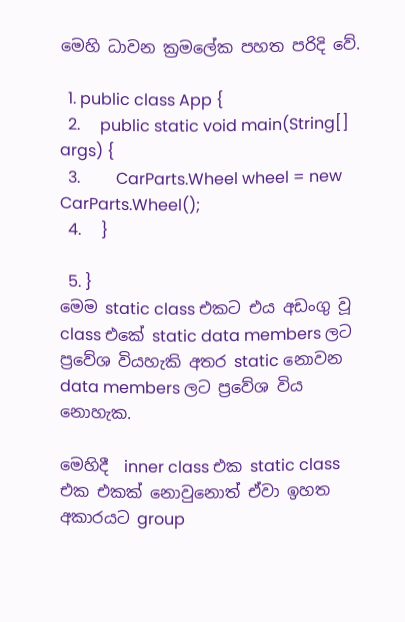මෙහි ධාවන ක්‍රමලේක පහත පරිදි වේ.

  1. public class App {
  2.     public static void main(String[] args) {
  3.         CarParts.Wheel wheel = new CarParts.Wheel();
  4.     }

  5. }
මෙම static class එකට එය අඩංගු වූ class එකේ static data members ලට ප්‍රවේශ වියහැකි අතර static නොවන data members ලට ප්‍රවේශ විය නොහැක.

මෙහිදී  inner class එක static class එක එකක් නොවුනොත් ඒවා ඉහත අකාරයට group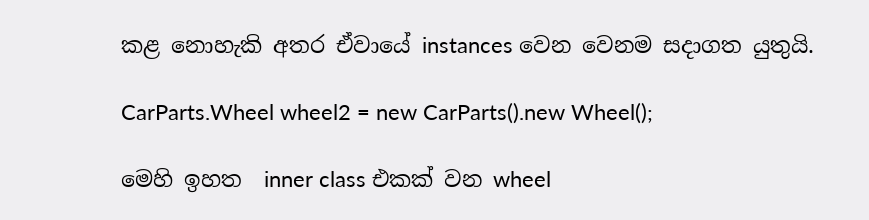කළ නොහැකි අතර ඒවායේ instances වෙන වෙනම සදාගත යුතුයි.

CarParts.Wheel wheel2 = new CarParts().new Wheel();

මෙහි ඉහත  inner class එකක් වන wheel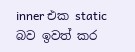inner එක static බව ඉවත් කර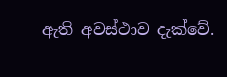ඇති අවස්ථාව දැක්වේ.